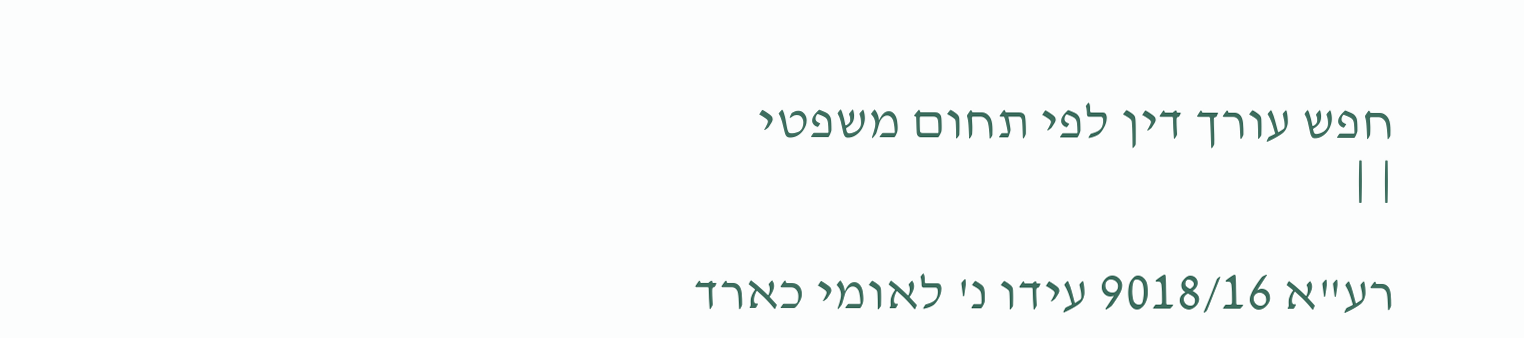חפש עורך דין לפי תחום משפטי
| |

רע"א 9018/16 עידו נ' לאומי כארד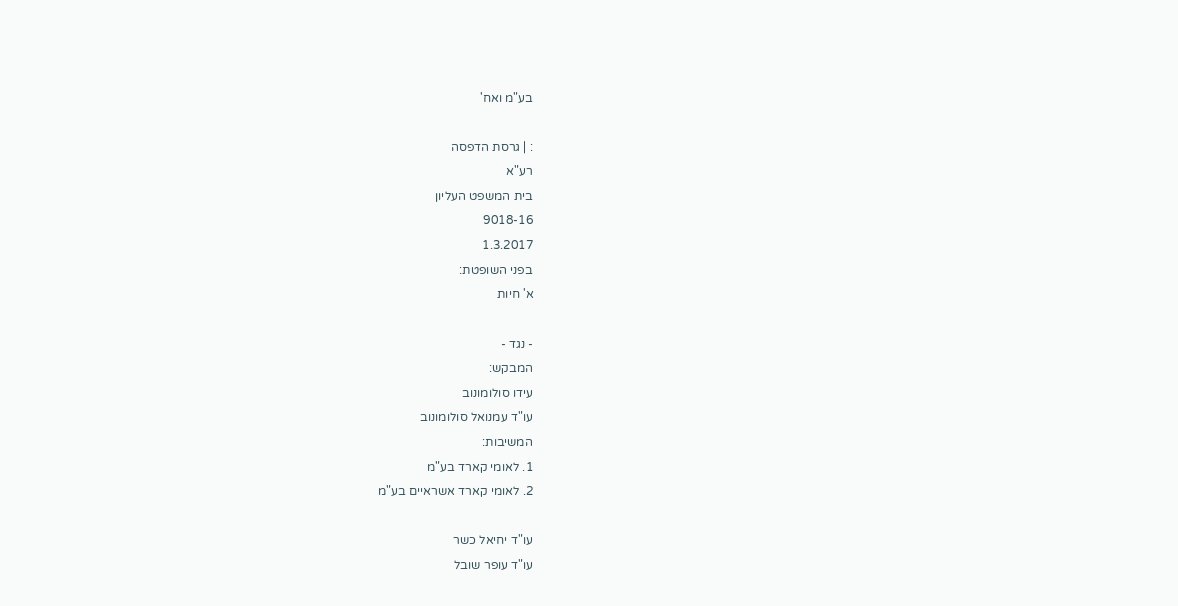בע"מ ואח'

: | גרסת הדפסה
רע"א
בית המשפט העליון
9018-16
1.3.2017
בפני השופטת:
א' חיות

- נגד -
המבקש:
עידו סולומונוב
עו"ד עמנואל סולומונוב
המשיבות:
1. לאומי קארד בע"מ
2. לאומי קארד אשראיים בע"מ

עו"ד יחיאל כשר
עו"ד עופר שובל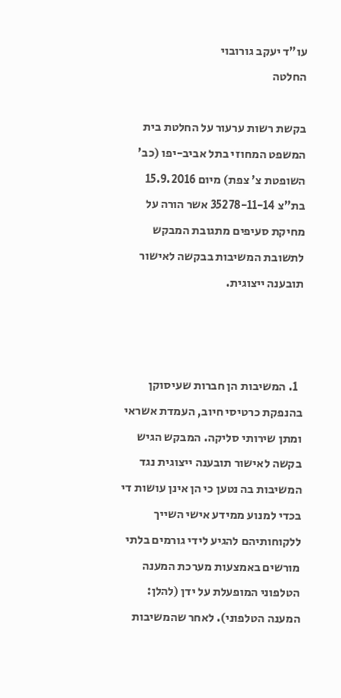עו"ד יעקב גורובוי
החלטה

בקשת רשות ערעור על החלטת בית המשפט המחוזי בתל אביב-יפו (כב' השופטת צ' צפת) מיום 15.9.2016 בת"צ 35278-11-14 אשר הורה על מחיקת סעיפים מתגובת המבקש לתשובת המשיבות בבקשה לאישור תובענה ייצוגית.



  1. המשיבות הן חברות שעיסוקן בהנפקת כרטיסי חיוב, העמדת אשראי ומתן שירותי סליקה. המבקש הגיש בקשה לאישור תובענה ייצוגית נגד המשיבות בה נטען כי הן אינן עושות די בכדי למנוע ממידע אישי השייך ללקוחותיהם להגיע לידי גורמים בלתי מורשים באמצעות מערכת המענה הטלפוני המופעלת על ידן (להלן: המענה הטלפוני). לאחר שהמשיבות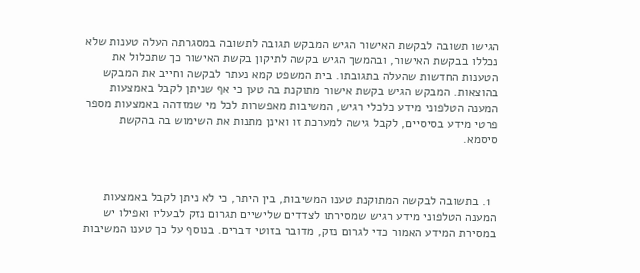הגישו תשובה לבקשת האישור הגיש המבקש תגובה לתשובה במסגרתה העלה טענות שלא נכללו בבקשת האישור, ובהמשך הגיש בקשה לתיקון בקשת האישור כך שתכלול את הטענות החדשות שהעלה בתגובתו. בית המשפט קמא נעתר לבקשה וחייב את המבקש בהוצאות. המבקש הגיש בקשת אישור מתוקנת בה טען כי אף שניתן לקבל באמצעות המענה הטלפוני מידע כלכלי רגיש, המשיבות מאפשרות לכל מי שמזדהה באמצעות מספר פרטי מידע בסיסיים, לקבל גישה למערכת זו ואינן מתנות את השימוש בה בהקשת סיסמא.



  1. בתשובה לבקשה המתוקנת טענו המשיבות, בין היתר, כי לא ניתן לקבל באמצעות המענה הטלפוני מידע רגיש שמסירתו לצדדים שלישיים תגרום נזק לבעליו ואפילו יש במסירת המידע האמור כדי לגרום נזק, מדובר בזוטי דברים. בנוסף על כך טענו המשיבות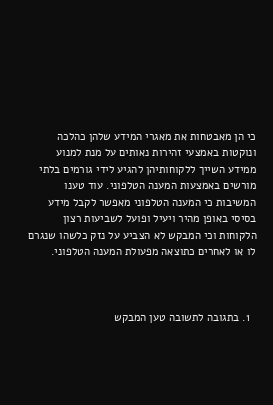כי הן מאבטחות את מאגרי המידע שלהן כהלכה ונוקטות באמצעי זהירות נאותים על מנת למנוע ממידע השייך ללקוחותיהן להגיע לידי גורמים בלתי מורשים באמצעות המענה הטלפוני. עוד טענו המשיבות כי המענה הטלפוני מאפשר לקבל מידע בסיסי באופן מהיר ויעיל ופועל לשביעות רצון הלקוחות וכי המבקש לא הצביע על נזק כלשהו שנגרם לו או לאחרים כתוצאה מפעולת המענה הטלפוני.



  1. בתגובה לתשובה טען המבקש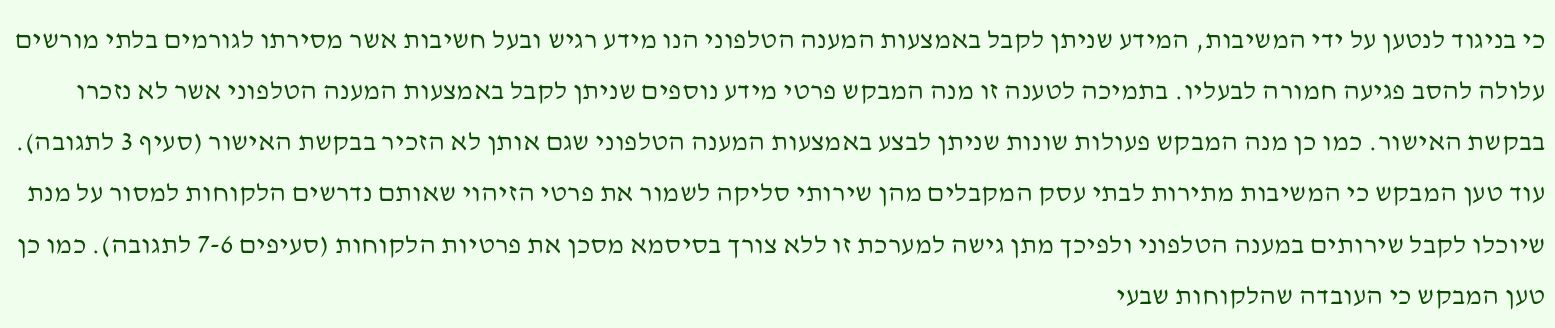כי בניגוד לנטען על ידי המשיבות, המידע שניתן לקבל באמצעות המענה הטלפוני הנו מידע רגיש ובעל חשיבות אשר מסירתו לגורמים בלתי מורשים עלולה להסב פגיעה חמורה לבעליו. בתמיכה לטענה זו מנה המבקש פרטי מידע נוספים שניתן לקבל באמצעות המענה הטלפוני אשר לא נזכרו בבקשת האישור. כמו כן מנה המבקש פעולות שונות שניתן לבצע באמצעות המענה הטלפוני שגם אותן לא הזכיר בבקשת האישור (סעיף 3 לתגובה). עוד טען המבקש כי המשיבות מתירות לבתי עסק המקבלים מהן שירותי סליקה לשמור את פרטי הזיהוי שאותם נדרשים הלקוחות למסור על מנת שיוכלו לקבל שירותים במענה הטלפוני ולפיכך מתן גישה למערכת זו ללא צורך בסיסמא מסכן את פרטיות הלקוחות (סעיפים 7-6 לתגובה). כמו כן טען המבקש כי העובדה שהלקוחות שבעי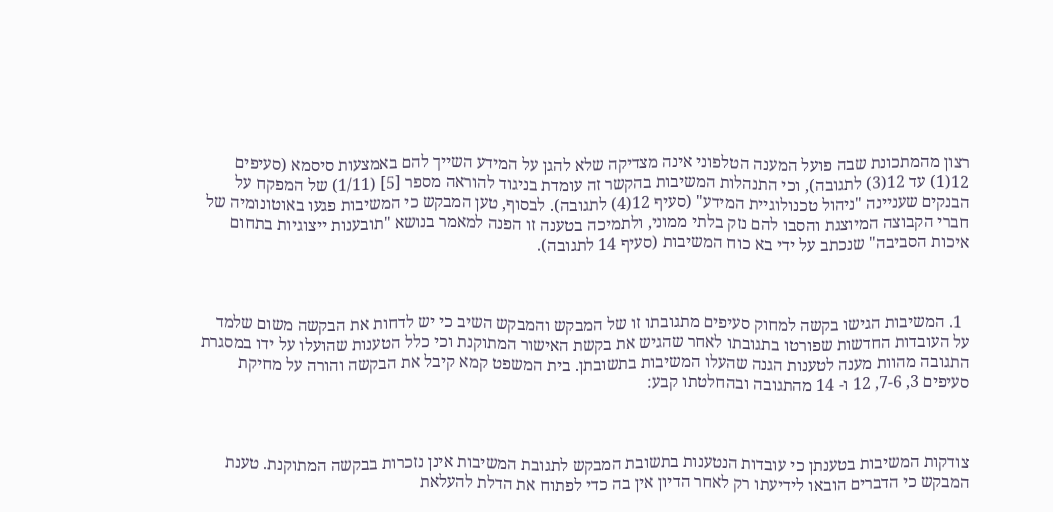רצון מהמתכונת שבה פועל המענה הטלפוני אינה מצדיקה שלא להגן על המידע השייך להם באמצעות סיסמא (סעיפים 12(1) עד 12(3) לתגובה), וכי התנהלות המשיבות בהקשר זה עומדת בניגוד להוראה מספר [5] (1/11) של המפקח על הבנקים שעניינה "ניהול טכנולוגיית המידע" (סעיף 12(4) לתגובה). לבסוף, טען המבקש כי המשיבות פגעו באוטונומיה של חברי הקבוצה המיוצגת והסבו להם נזק בלתי ממוני, ולתמיכה בטענה זו הפנה למאמר בנושא "תובענות ייצוגיות בתחום איכות הסביבה" שנכתב על ידי בא כוח המשיבות (סעיף 14 לתגובה).



  1. המשיבות הגישו בקשה למחוק סעיפים מתגובתו זו של המבקש והמבקש השיב כי יש לדחות את הבקשה משום שלמד על העובדות החדשות שפורטו בתגובתו לאחר שהגיש את בקשת האישור המתוקנת וכי כלל הטענות שהועלו על ידו במסגרת התגובה מהוות מענה לטענות הגנה שהעלו המשיבות בתשובתן. בית המשפט קמא קיבל את הבקשה והורה על מחיקת סעיפים 3, 7-6, 12 ו- 14 מהתגובה ובהחלטתו קבע:



צודקות המשיבות בטענתן כי עובדות הנטענות בתשובת המבקש לתגובת המשיבות אינן נזכרות בבקשה המתוקנת. טענת המבקש כי הדברים הובאו לידיעתו רק לאחר הדיון אין בה כדי לפתוח את הדלת להעלאת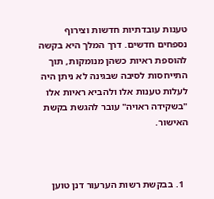טענות עובדתיות חדשות וצירוף נספחים חדשים. דרך המלך היא בקשה להוספת ראיות כשהן מנומקות, תוך התייחסות לסיבה שבגינה לא ניתן היה לעלות טענות אלו ולהביא ראיות אלו "בשקידה ראויה" עובר להגשת בקשת האישור.



  1. בבקשת רשות הערעור דנן טוען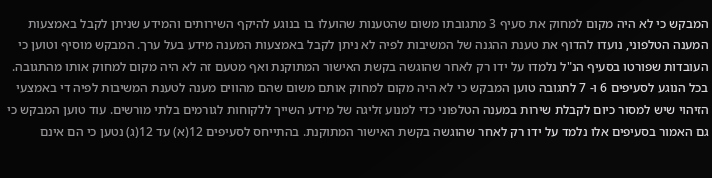המבקש כי לא היה מקום למחוק את סעיף 3 מתגובתו משום שהטענות שהועלו בו בנוגע להיקף השירותים והמידע שניתן לקבל באמצעות המענה הטלפוני, נועדו להדוף את טענת ההגנה של המשיבות לפיה לא ניתן לקבל באמצעות המענה מידע בעל ערך. המבקש מוסיף וטוען כי העובדות שפורטו בסעיף הנ"ל נלמדו על ידו רק לאחר שהוגשה בקשת האישור המתוקנת ואף מטעם זה לא היה מקום למחוק אותו מהתגובה. בכל הנוגע לסעיפים 6 ו- 7 לתגובה טוען המבקש כי לא היה מקום למחוק אותם משום שהם מהווים מענה לטענת המשיבות לפיה די באמצעי הזיהוי שיש למסור כיום לקבלת שירות במענה הטלפוני כדי למנוע זליגה של מידע השייך ללקוחות לגורמים בלתי מורשים. עוד טוען המבקש כי גם האמור בסעיפים אלו נלמד על ידו רק לאחר שהוגשה בקשת האישור המתוקנת. בהתייחס לסעיפים 12(א) עד 12(ג) נטען כי הם אינם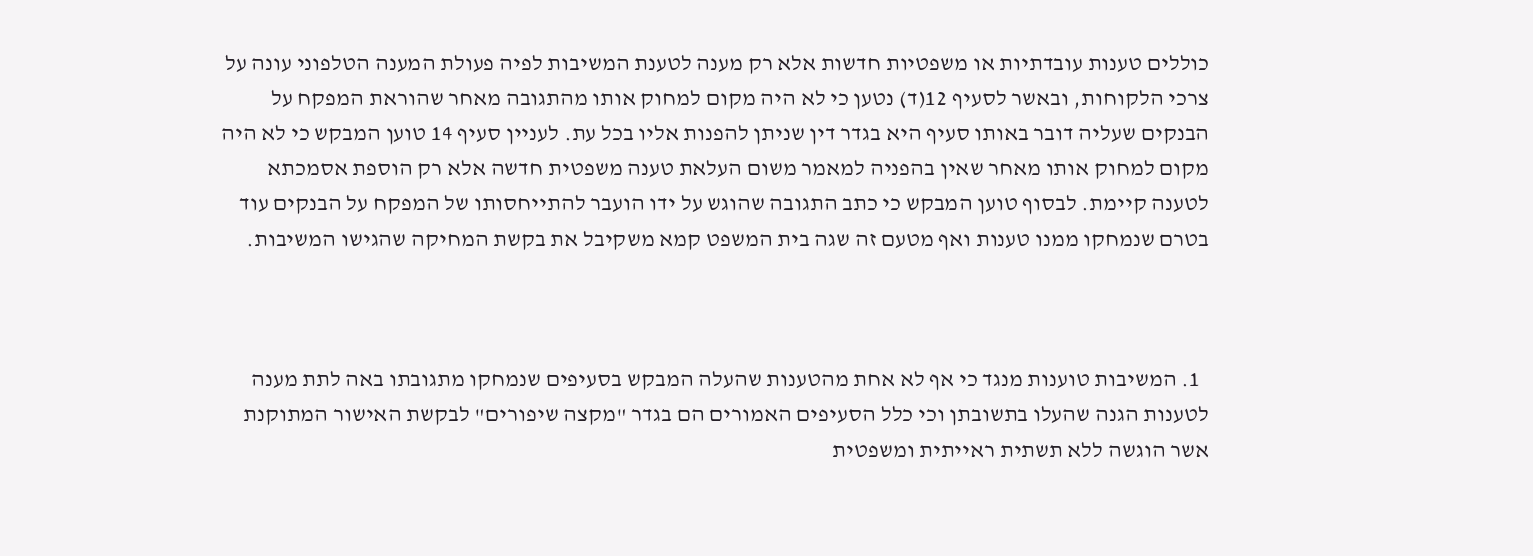כוללים טענות עובדתיות או משפטיות חדשות אלא רק מענה לטענת המשיבות לפיה פעולת המענה הטלפוני עונה על צרכי הלקוחות, ובאשר לסעיף 12(ד) נטען כי לא היה מקום למחוק אותו מהתגובה מאחר שהוראת המפקח על הבנקים שעליה דובר באותו סעיף היא בגדר דין שניתן להפנות אליו בכל עת. לעניין סעיף 14 טוען המבקש כי לא היה מקום למחוק אותו מאחר שאין בהפניה למאמר משום העלאת טענה משפטית חדשה אלא רק הוספת אסמכתא לטענה קיימת. לבסוף טוען המבקש כי כתב התגובה שהוגש על ידו הועבר להתייחסותו של המפקח על הבנקים עוד בטרם שנמחקו ממנו טענות ואף מטעם זה שגה בית המשפט קמא משקיבל את בקשת המחיקה שהגישו המשיבות.



  1. המשיבות טוענות מנגד כי אף לא אחת מהטענות שהעלה המבקש בסעיפים שנמחקו מתגובתו באה לתת מענה לטענות הגנה שהעלו בתשובתן וכי כלל הסעיפים האמורים הם בגדר "מקצה שיפורים" לבקשת האישור המתוקנת אשר הוגשה ללא תשתית ראייתית ומשפטית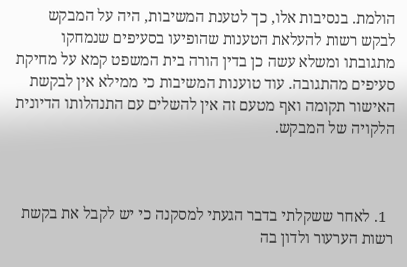הולמת. בנסיבות אלו, כך לטענת המשיבות, היה על המבקש לבקש רשות להעלאת הטענות שהופיעו בסעיפים שנמחקו מתגובתו ומשלא עשה כן בדין הורה בית המשפט קמא על מחיקת סעיפים מהתגובה. עוד טוענות המשיבות כי ממילא אין לבקשת האישור תקומה ואף מטעם זה אין להשלים עם התנהלותו הדיונית הלקויה של המבקש.



  1. לאחר ששקלתי בדבר הגעתי למסקנה כי יש לקבל את בקשת רשות הערעור ולדון בה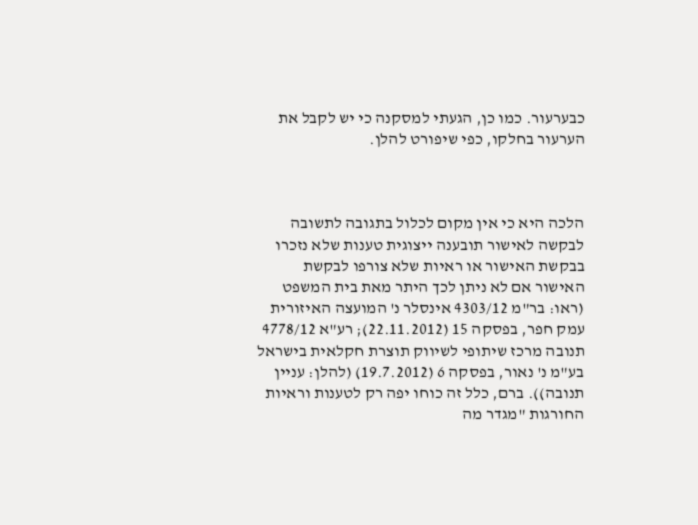כבערעור. כמו כן, הגעתי למסקנה כי יש לקבל את הערעור בחלקו, כפי שיפורט להלן.



הלכה היא כי אין מקום לכלול בתגובה לתשובה לבקשה לאישור תובענה ייצוגית טענות שלא נזכרו בבקשת האישור או ראיות שלא צורפו לבקשת האישור אם לא ניתן לכך היתר מאת בית המשפט (ראו: בר"מ 4303/12 אינסלר נ' המועצה האיזורית עמק חפר, בפסקה 15 (22.11.2012); רע"א 4778/12 תנובה מרכז שיתופי לשיווק תוצרת חקלאית בישראל בע"מ נ' נאור, בפסקה 6 (19.7.2012) (להלן: עניין תנובה)). ברם, כלל זה כוחו יפה רק לטענות וראיות החורגות "מגדר מה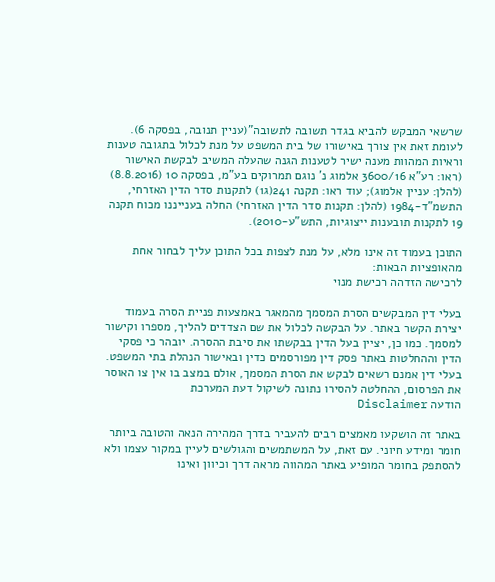שרשאי המבקש להביא בגדר תשובה לתשובה"(עניין תנובה, בפסקה 6). לעומת זאת אין צורך באישורו של בית המשפט על מנת לכלול בתגובה טענות וראיות המהוות מענה ישיר לטענות הגנה שהעלה המשיב לבקשת האישור (ראו: רע"א 3600/16 אלמוג נ' נוגם תמרוקים בע"מ, בפסקה 10 (8.8.2016) (להלן: עניין אלמוג); עוד ראו: תקנה 241(ג1) לתקנות סדר הדין האזרחי, התשמ"ד-1984 (להלן: תקנות סדר הדין האזרחי) החלה בענייננו מכוח תקנה 19 לתקנות תובענות ייצוגיות, התש"ע-2010).

התוכן בעמוד זה אינו מלא, על מנת לצפות בכל התוכן עליך לבחור אחת מהאופציות הבאות:
לרכישה הזדהה רכישת מנוי

בעלי דין המבקשים הסרת המסמך מהמאגר באמצעות פניית הסרה בעמוד יצירת הקשר באתר. על הבקשה לכלול את שם הצדדים להליך, מספרו וקישור למסמך. כמו כן, יציין בעל הדין בבקשתו את סיבת ההסרה. יובהר כי פסקי הדין וההחלטות באתר פסק דין מפורסמים כדין ובאישור הנהלת בתי המשפט. בעלי דין אמנם רשאים לבקש את הסרת המסמך, אולם במצב בו אין צו האוסר את הפרסום, ההחלטה להסירו נתונה לשיקול דעת המערכת
הודעה Disclaimer

באתר זה הושקעו מאמצים רבים להעביר בדרך המהירה הנאה והטובה ביותר חומר ומידע חיוני. עם זאת, על המשתמשים והגולשים לעיין במקור עצמו ולא להסתפק בחומר המופיע באתר המהווה מראה דרך וכיוון ואינו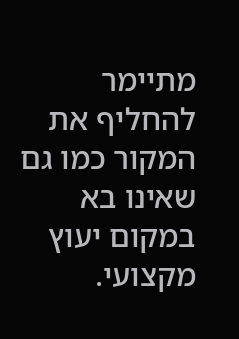מתיימר להחליף את המקור כמו גם שאינו בא במקום יעוץ מקצועי.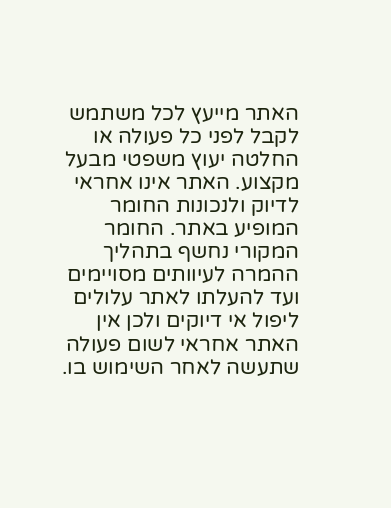האתר מייעץ לכל משתמש לקבל לפני כל פעולה או החלטה יעוץ משפטי מבעל מקצוע. האתר אינו אחראי לדיוק ולנכונות החומר המופיע באתר. החומר המקורי נחשף בתהליך ההמרה לעיוותים מסויימים ועד להעלתו לאתר עלולים ליפול אי דיוקים ולכן אין האתר אחראי לשום פעולה שתעשה לאחר השימוש בו.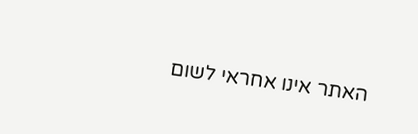האתר אינו אחראי לשום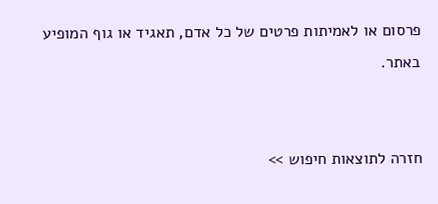פרסום או לאמיתות פרטים של כל אדם, תאגיד או גוף המופיע באתר.


חזרה לתוצאות חיפוש >>